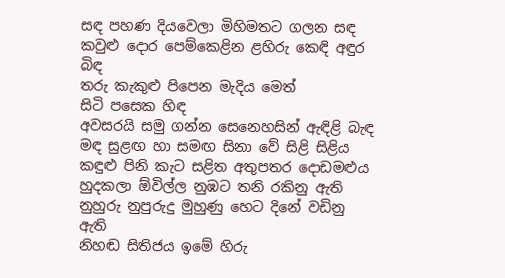සඳ පහණ දියවෙලා මිහිමතට ගලන සඳ
කවුළු දොර පෙම්කෙළින ළහිරු කෙඳි අඳුර
බිඳ
තරු කැකුළු පිපෙන මැදිය මෙත්
සිටි පසෙක හිඳ
අවසරයි සමු ගන්න සෙනෙහසින් ඇඳිළි බැඳ
මඳ සුළඟ හා සමඟ සිනා වේ සිළි සිළිය
කඳුළු පිනි කැට සළිත අතුපතර දොඩමළුය
හුදකලා ඕවිල්ල නුඹට තනි රකිනු ඇති
නුහුරු නුපුරුදු මුහුණු හෙට දිනේ වඩිනු
ඇති
නිහඬ සිතිජය ඉමේ හිරු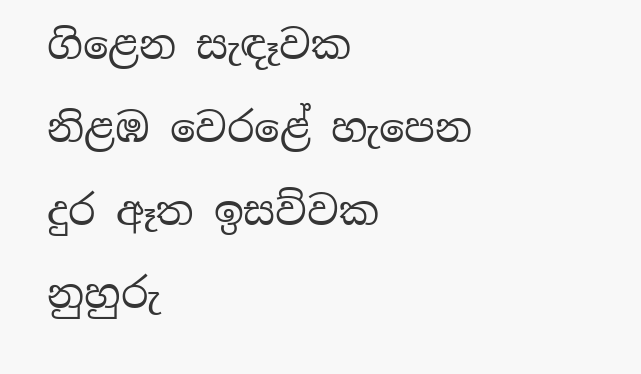ගිළෙන සැඳෑවක
නිළඹ වෙරළේ හැපෙන දුර ඈත ඉසව්වක
නුහුරු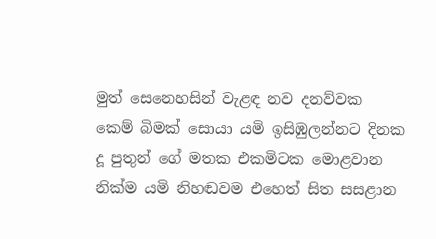මුත් සෙනෙහසින් වැළඳ නව දනව්වක
කෙම් බිමක් සොයා යමි ඉසිඹුලන්නට දිනක
දූ පුතුන් ගේ මතක එකමිටක මොළවාන
නික්ම යමි නිහඬවම එහෙත් සිත සසළාන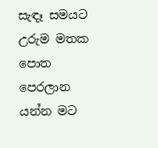සැඳෑ සමයට උරුම මතක පොත පෙරලාන
යන්න මට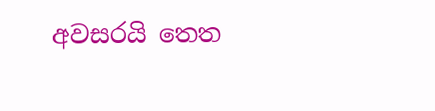අවසරයි තෙත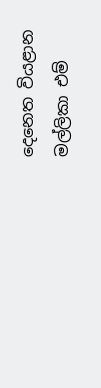දෙනෙත වියළාන
මල්ලිකා එම්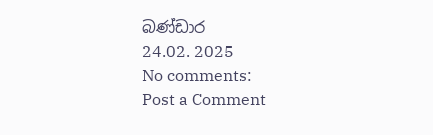බණ්ඩාර
24.02. 2025
No comments:
Post a Comment